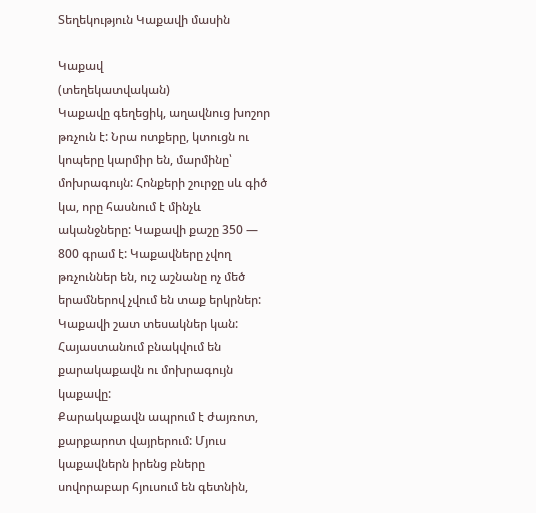Տեղեկություն Կաքավի մասին

Կաքավ
(տեղեկատվական)
Կաքավը գեղեցիկ, աղավնուց խոշոր թռչուն է: Նրա ոտքերը, կտուցն ու կոպերը կարմիր են, մարմինը՝ մոխրագույն: Հոնքերի շուրջը սև գիծ կա, որը հասնում է մինչև ականջները: Կաքավի քաշը 350 — 800 գրամ է: Կաքավները չվող թռչուններ են, ուշ աշնանը ոչ մեծ երամներով չվում են տաք երկրներ:
Կաքավի շատ տեսակներ կան: Հայաստանում բնակվում են քարակաքավն ու մոխրագույն կաքավը:
Քարակաքավն ապրում է ժայռոտ, քարքարոտ վայրերում: Մյուս կաքավներն իրենց բները սովորաբար հյուսում են գետնին,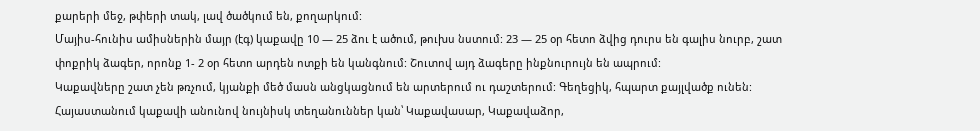քարերի մեջ, թփերի տակ, լավ ծածկում են, քողարկում:
Մայիս-հունիս ամիսներին մայր (էգ) կաքավը 10 — 25 ձու է ածում, թուխս նստում: 23 — 25 օր հետո ձվից դուրս են գալիս նուրբ, շատ փոքրիկ ձագեր, որոնք 1- 2 օր հետո արդեն ոտքի են կանգնում: Շուտով այդ ձագերը ինքնուրույն են ապրում:
Կաքավները շատ չեն թռչում, կյանքի մեծ մասն անցկացնում են արտերում ու դաշտերում: Գեղեցիկ, հպարտ քայլվածք ունեն: Հայաստանում կաքավի անունով նույնիսկ տեղանուններ կան՝ Կաքավասար, Կաքավաձոր,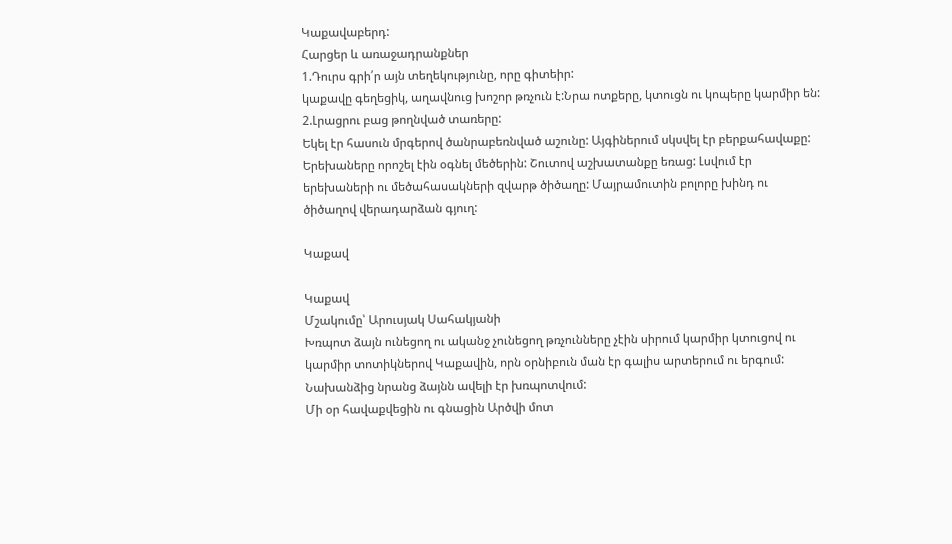Կաքավաբերդ:
Հարցեր և առաջադրանքներ
1.Դուրս գրի՛ր այն տեղեկությունը, որը գիտեիր:
կաքավը գեղեցիկ, աղավնուց խոշոր թռչուն է:Նրա ոտքերը, կտուցն ու կոպերը կարմիր են:
2.Լրացրու բաց թողնված տառերը:
Եկել էր հասուն մրգերով ծանրաբեռնված աշունը: Այգիներում սկսվել էր բերքահավաքը: Երեխաները որոշել էին օգնել մեծերին: Շուտով աշխատանքը եռաց: Լսվում էր երեխաների ու մեծահասակների զվարթ ծիծաղը: Մայրամուտին բոլորը խինդ ու ծիծաղով վերադարձան գյուղ:

Կաքավ

Կաքավ
Մշակումը՝ Արուսյակ Սահակյանի
Խռպոտ ձայն ունեցող ու ականջ չունեցող թռչունները չէին սիրում կարմիր կտուցով ու կարմիր տոտիկներով Կաքավին, որն օրնիբուն ման էր գալիս արտերում ու երգում: Նախանձից նրանց ձայնն ավելի էր խռպոտվում:
Մի օր հավաքվեցին ու գնացին Արծվի մոտ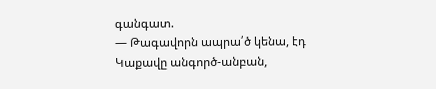գանգատ.
— Թագավորն ապրա՛ծ կենա, էդ Կաքավը անգործ-անբան,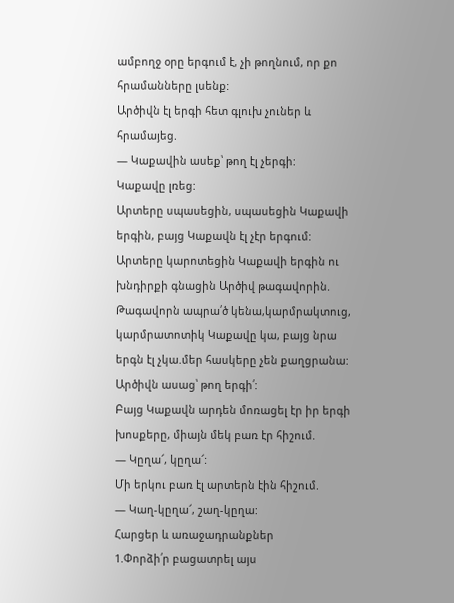ամբողջ օրը երգում է, չի թողնում, որ քո հրամանները լսենք:
Արծիվն էլ երգի հետ գլուխ չուներ և հրամայեց.
— Կաքավին ասեք՝ թող էլ չերգի:
Կաքավը լռեց:
Արտերը սպասեցին, սպասեցին Կաքավի երգին, բայց Կաքավն էլ չէր երգում: Արտերը կարոտեցին Կաքավի երգին ու խնդիրքի գնացին Արծիվ թագավորին.
Թագավորն ապրա՛ծ կենա,կարմրակտուց, կարմրատոտիկ Կաքավը կա, բայց նրա երգն էլ չկա.մեր հասկերը չեն քաղցրանա:
Արծիվն ասաց՝ թող երգի՛:
Բայց Կաքավն արդեն մոռացել էր իր երգի խոսքերը, միայն մեկ բառ էր հիշում.
— Կըղա՜, կըղա՜:
Մի երկու բառ էլ արտերն էին հիշում.
— Կաղ-կըղա՜, շաղ-կըղա:
Հարցեր և առաջադրանքներ
1.Փորձի՛ր բացատրել այս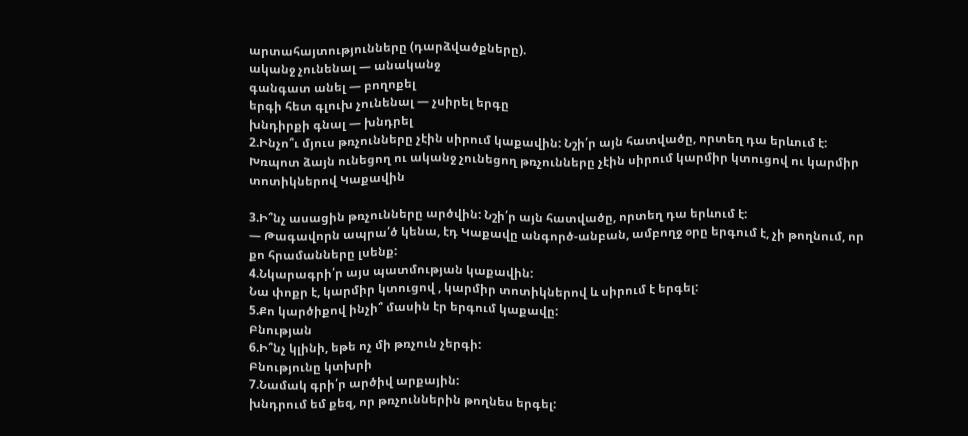արտահայտությունները (դարձվածքները).
ականջ չունենալ — անականջ
գանգատ անել — բողոքել
երգի հետ գլուխ չունենալ — չսիրել երգը
խնդիրքի գնալ — խնդրել
2.Ինչո՞ւ մյուս թռչունները չէին սիրում կաքավին: Նշի՛ր այն հատվածը, որտեղ դա երևում է:
Խռպոտ ձայն ունեցող ու ականջ չունեցող թռչունները չէին սիրում կարմիր կտուցով ու կարմիր տոտիկներով Կաքավին

3.Ի՞նչ ասացին թռչունները արծվին: Նշի՛ր այն հատվածը, որտեղ դա երևում է:
— Թագավորն ապրա՛ծ կենա, էդ Կաքավը անգործ-անբան, ամբողջ օրը երգում է, չի թողնում, որ քո հրամանները լսենք:
4.Նկարագրի՛ր այս պատմության կաքավին:
Նա փոքր է, կարմիր կտուցով , կարմիր տոտիկներով և սիրում է երգել:
5.Քո կարծիքով ինչի՞ մասին էր երգում կաքավը:
Բնության
6.Ի՞նչ կլինի, եթե ոչ մի թռչուն չերգի:
Բնությունը կտխրի
7.Նամակ գրի՛ր արծիվ արքային:
խնդրում եմ քեզ, որ թռչուններին թողնես երգել: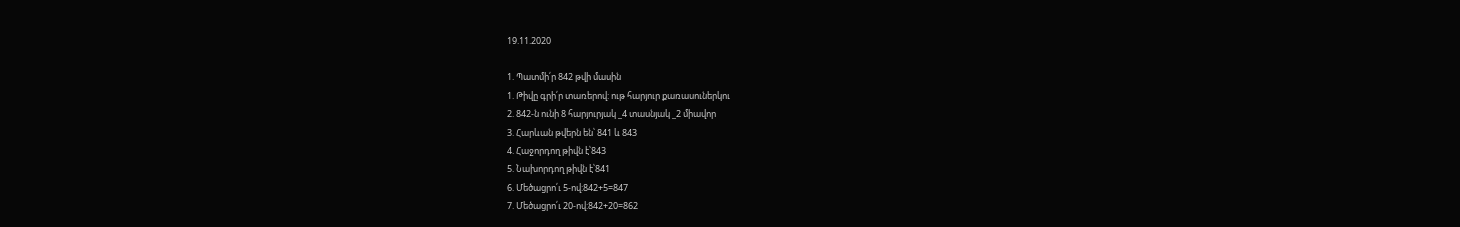19.11.2020

1. Պատմի՛ր 842 թվի մասին
1. Թիվը գրի՛ր տառերով: ութ հարյուր քառասուներկու
2. 842-ն ունի 8 հարյուրյակ _4 տասնյակ _2 միավոր
3. Հարևան թվերն են՝ 841 և 843
4. Հաջորդող թիվն է՝843
5. Նախորդող թիվն է՝841
6. Մեծացրո՛ւ 5-ով:842+5=847
7. Մեծացրո՛ւ 20-ով:842+20=862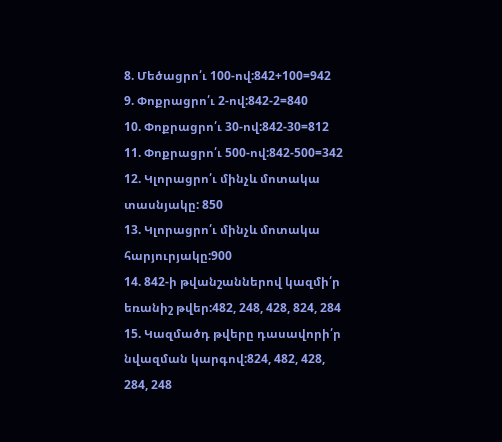8. Մեծացրո՛ւ 100-ով:842+100=942
9. Փոքրացրո՛ւ 2-ով:842-2=840
10. Փոքրացրո՛ւ 30-ով:842-30=812
11. Փոքրացրո՛ւ 500-ով:842-500=342
12. Կլորացրո՛ւ մինչև մոտակա տասնյակը: 850
13. Կլորացրո՛ւ մինչև մոտակա հարյուրյակը:900
14. 842-ի թվանշաններով կազմի՛ր եռանիշ թվեր:482, 248, 428, 824, 284
15. Կազմածդ թվերը դասավորի՛ր նվազման կարգով:824, 482, 428, 284, 248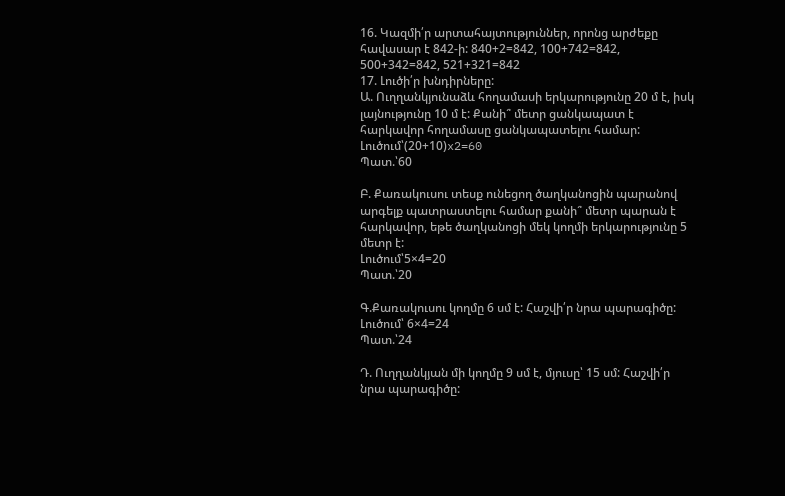16. Կազմի՛ր արտահայտություններ, որոնց արժեքը հավասար է 842-ի: 840+2=842, 100+742=842, 500+342=842, 521+321=842
17. Լուծի՛ր խնդիրները:
Ա. Ուղղանկյունաձև հողամասի երկարությունը 20 մ է, իսկ լայնությունը 10 մ է: Քանի՞ մետր ցանկապատ է հարկավոր հողամասը ցանկապատելու համար:
Լուծում՝(20+10)x2=60
Պատ.՝60

Բ. Քառակուսու տեսք ունեցող ծաղկանոցին պարանով արգելք պատրաստելու համար քանի՞ մետր պարան է հարկավոր, եթե ծաղկանոցի մեկ կողմի երկարությունը 5 մետր է:
Լուծում՝5×4=20
Պատ.՝20

Գ.Քառակուսու կողմը 6 սմ է: Հաշվի՛ր նրա պարագիծը:
Լուծում՝ 6×4=24
Պատ.՝24

Դ. Ուղղանկյան մի կողմը 9 սմ է, մյուսը՝ 15 սմ: Հաշվի՛ր նրա պարագիծը: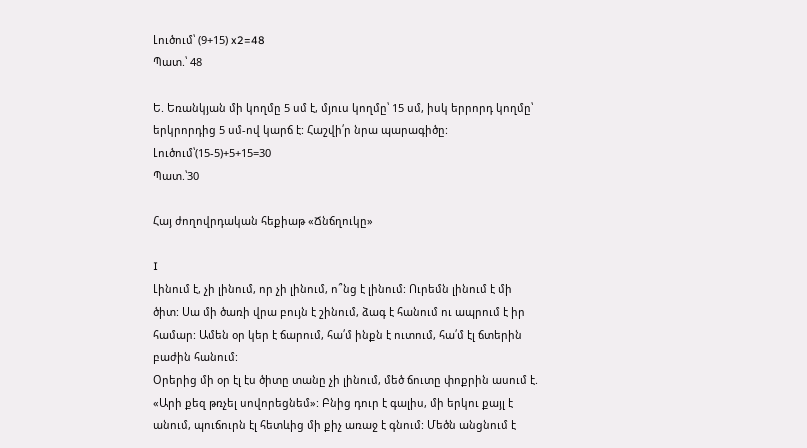Լուծում՝ (9+15) x2=48
Պատ.՝ 48

Ե. Եռանկյան մի կողմը 5 սմ է, մյուս կողմը՝ 15 սմ, իսկ երրորդ կողմը՝ երկրորդից 5 սմ-ով կարճ է: Հաշվի՛ր նրա պարագիծը:
Լուծում՝(15-5)+5+15=30
Պատ.՝30

Հայ ժողովրդական հեքիաթ «Ճնճղուկը»

I
Լինում է, չի լինում, որ չի լինում, ո՞նց է լինում: Ուրեմն լինում է մի ծիտ: Սա մի ծառի վրա բույն է շինում, ձագ է հանում ու ապրում է իր համար: Ամեն օր կեր է ճարում, հա՛մ ինքն է ուտում, հա՛մ էլ ճտերին բաժին հանում:
Օրերից մի օր էլ էս ծիտը տանը չի լինում, մեծ ճուտը փոքրին ասում է. «Արի քեզ թռչել սովորեցնեմ»: Բնից դուր է գալիս, մի երկու քայլ է անում, պուճուրն էլ հետևից մի քիչ առաջ է գնում: Մեծն անցնում է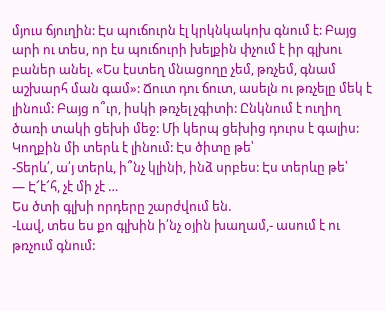մյուս ճյուղին: Էս պուճուրն էլ կրկնկակոխ գնում է: Բայց արի ու տես, որ էս պուճուրի խելքին փչում է իր գլխու բաներ անել. «Ես էստեղ մնացողը չեմ, թռչեմ, գնամ աշխարհ ման գամ»: Ճուտ դու ճուտ, ասելն ու թռչելը մեկ է լինում: Բայց ո՞ւր, իսկի թռչել չգիտի: Ընկնում է ուղիղ ծառի տակի ցեխի մեջ: Մի կերպ ցեխից դուրս է գալիս: Կողքին մի տերև է լինում: Էս ծիտը թե՝
-Տերև՛, ա՛յ տերև, ի՞նչ կլինի, ինձ սրբես: Էս տերևը թե՝
— Է՜է՜հ, չէ մի չէ …
Ես ծտի գլխի որդերը շարժվում են.
-Լավ, տես ես քո գլխին ի՛նչ օյին խաղամ,- ասում է ու թռչում գնում: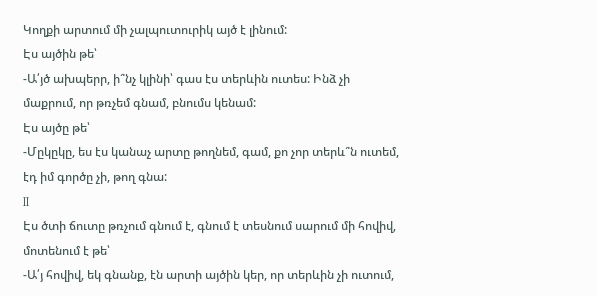Կողքի արտում մի չալպուտուրիկ այծ է լինում:
Էս այծին թե՝
-Ա՛յծ ախպերր, ի՞նչ կլինի՝ գաս էս տերևին ուտես: Ինձ չի մաքրում, որ թռչեմ գնամ, բնումս կենամ:
Էս այծը թե՝
-Մըկըկը, ես էս կանաչ արտը թողնեմ, գամ, քո չոր տերև՞ն ուտեմ, էդ իմ գործը չի, թող գնա:
II
Էս ծտի ճուտը թռչում գնում է, գնում է տեսնում սարում մի հովիվ, մոտենում է թե՝
-Ա՛յ հովիվ, եկ գնանք, էն արտի այծին կեր, որ տերևին չի ուտում,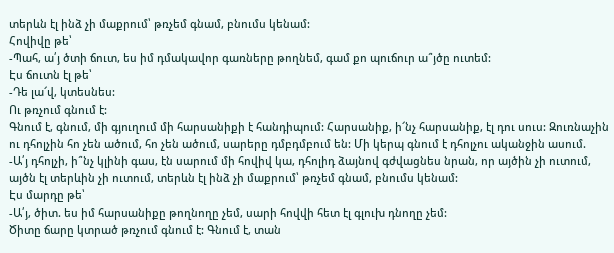տերևն էլ ինձ չի մաքրում՝ թռչեմ գնամ, բնումս կենամ:
Հովիվը թե՝
-Պահ, ա՛յ ծտի ճուտ, ես իմ դմակավոր գառները թողնեմ, գամ քո պուճուր ա՞յծը ուտեմ:
Էս ճուտն էլ թե՝
-Դե լա՜վ, կտեսնես:
Ու թռչում գնում է:
Գնում է, գնում, մի գյուղում մի հարսանիքի է հանդիպում: Հարսանիք, ի՜նչ հարսանիք, էլ դու սուս: Զուռնաչին ու դհոլչին հո չեն ածում, հո չեն ածում, սարերը դմբդմբում են: Մի կերպ գնում է դհոլչու ականջին ասում.
-Ա՛յ դհոլչի, ի՞նչ կլինի գաս, էն սարում մի հովիվ կա, դհոլիդ ձայնով գժվացնես նրան, որ այծին չի ուտում, այծն էլ տերևին չի ուտում, տերևն էլ ինձ չի մաքրում՝ թռչեմ գնամ, բնումս կենամ:
Էս մարդը թե՝
-Ա՛յ, ծիտ. ես իմ հարսանիքը թողնողը չեմ, սարի հովվի հետ էլ գլուխ դնողը չեմ:
Ծիտը ճարը կտրած թռչում գնում է: Գնում է, տան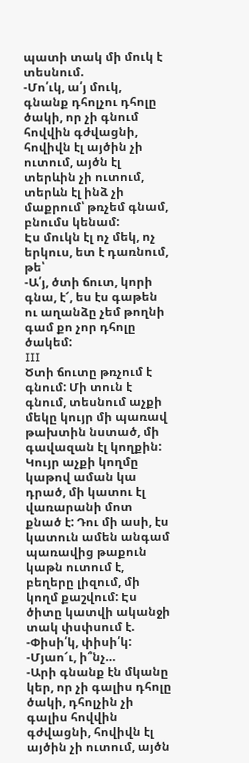պատի տակ մի մուկ է տեսնում.
-Մո՛ւկ, ա՛յ մուկ, գնանք դհոլչու դհոլը ծակի, որ չի գնում հովվին գժվացնի, հովիվն էլ այծին չի ուտում, այծն էլ տերևին չի ուտում, տերևն էլ ինձ չի մաքրում՝ թռչեմ գնամ, բնումս կենամ:
Էս մուկն էլ ոչ մեկ, ոչ երկուս, ետ է դառնում, թե՝
-Ա՛յ, ծտի ճուտ, կորի գնա, է՜, ես էս գաթեն ու աղանձը չեմ թողնի գամ քո չոր դհոլը ծակեմ:
III
Ծտի ճուտը թռչում է գնում: Մի տուն է գնում, տեսնում աչքի մեկը կույր մի պառավ թախտին նստած, մի գավազան էլ կողքին: Կույր աչքի կողմը կաթով աման կա դրած, մի կատու էլ վառարանի մոտ քնած է: Դու մի ասի, էս կատուն ամեն անգամ պառավից թաքուն կաթն ուտում է, բեղերը լիզում, մի կողմ քաշվում: Էս ծիտը կատվի ականջի տակ փսփսում է.
-Փիսի՛կ, փիսի՛կ:
-Մյաո՜ւ, ի՞նչ…
-Արի գնանք էն մկանը կեր, որ չի գալիս դհոլը ծակի, դհոլչին չի գալիս հովվին գժվացնի, հովիվն էլ այծին չի ուտում, այծն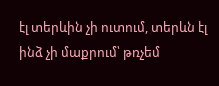էլ տերևին չի ուտում, տերևն էլ ինձ չի մաքրում՝ թռչեմ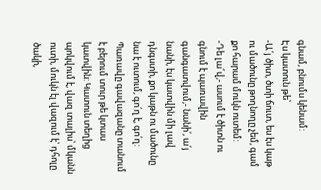գնամ, բնումս կենամ:
Էս կատուն թե՝
-Ա՛յ ծիտ, ծտի ճուտ, ես էս կաթ ու մածունը թողնողը չեմ, գամ քո հարամ մուկն ուտեմ:
-Դե լա՜վ,- ասում է ծիտն ու գնում է պառավին գանգատվում,- նանի՛, ա՛յ նանի, էս կատվին մի լավ դնգստի, քո կաթն ու մածունը նա է ուտում, գո՛ղ է, գո՛ղ:
Պառավը գավազանը տանում է բերում տուր թե կտաս կատվին: Կատուն տեղից պոկվում է, վազ տալիս՝ մկանն ուտի, մուկն էլ վազում է՝ դհոլը ծակի,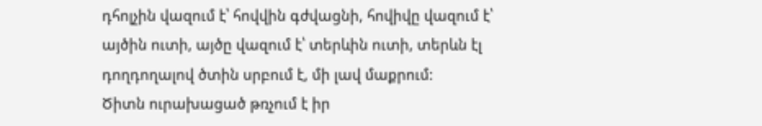դհոլչին վազում է՝ հովվին գժվացնի, հովիվը վազում է՝ այծին ուտի, այծը վազում է՝ տերևին ուտի, տերևն էլ դողդողալով ծտին սրբում է, մի լավ մաքրում:
Ծիտն ուրախացած թռչում է իր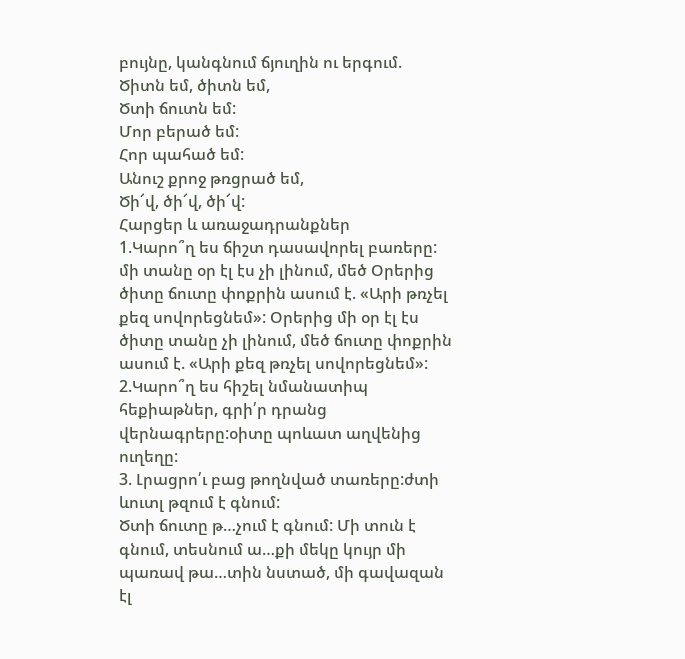բույնը, կանգնում ճյուղին ու երգում.
Ծիտն եմ, ծիտն եմ,
Ծտի ճուտն եմ:
Մոր բերած եմ:
Հոր պահած եմ:
Անուշ քրոջ թռցրած եմ,
Ծի՜վ, ծի՜վ, ծի՜վ:
Հարցեր և առաջադրանքներ
1.Կարո՞ղ ես ճիշտ դասավորել բառերը:
մի տանը օր էլ էս չի լինում, մեծ Օրերից ծիտը ճուտը փոքրին ասում է. «Արի թռչել քեզ սովորեցնեմ»: Օրերից մի օր էլ էս ծիտը տանը չի լինում, մեծ ճուտը փոքրին ասում է. «Արի քեզ թռչել սովորեցնեմ»:
2.Կարո՞ղ ես հիշել նմանատիպ հեքիաթներ, գրի՛ր դրանց վերնագրերը:օիտը պոևատ աղվենից ուղեղը:
3. Լրացրո՛ւ բաց թողնված տառերը:ժտի ևուտլ թզում է գնում:
Ծտի ճուտը թ…չում է գնում: Մի տուն է գնում, տեսնում ա…քի մեկը կույր մի պառավ թա…տին նստած, մի գավազան էլ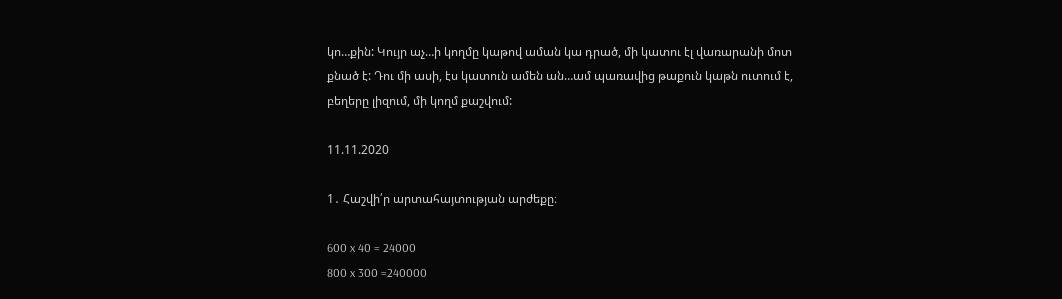կո…քին: Կույր աչ…ի կողմը կաթով աման կա դրած, մի կատու էլ վառարանի մոտ քնած է: Դու մի ասի, էս կատուն ամեն ան…ամ պառավից թաքուն կաթն ուտում է, բեղերը լիզում, մի կողմ քաշվում:

11.11.2020

1․ Հաշվի՛ր արտահայտության արժեքը։

600 x 40 = 24000
800 x 300 =240000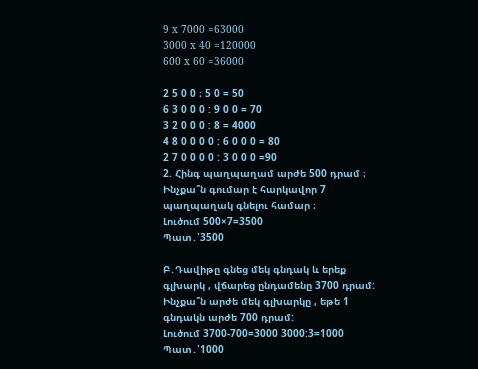9 x 7000 =63000
3000 x 40 =120000
600 x 60 =36000

2 5 0 0 ։ 5 0 = 50
6 3 0 0 0 : 9 0 0 = 70
3 2 0 0 0 : 8 = 4000
4 8 0 0 0 0 : 6 0 0 0 = 80
2 7 0 0 0 0 : 3 0 0 0 =90
2. Հինգ պաղպաղամ արժե 500 դրամ ։ Ինչքա՞ն գումար է հարկավոր 7 պաղպաղակ գնելու համար ։
Լուծում 500×7=3500
Պատ․՝3500

Բ․Դավիթը գնեց մեկ գնդակ և երեք գլխարկ , վճարեց ընդամենը 3700 դրամ: Ինչքա՞ն արժե մեկ գլխարկը , եթե 1 գնդակն արժե 700 դրամ:
Լուծում 3700-700=3000 3000:3=1000
Պատ․՝1000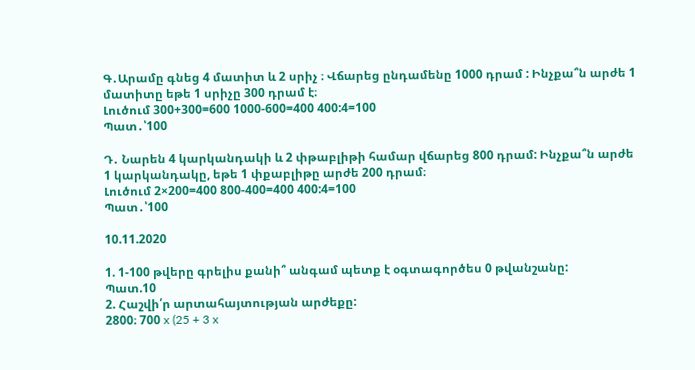Գ․Արամը գնեց 4 մատիտ և 2 սրիչ ։ Վճարեց ընդամենը 1000 դրամ : Ինչքա՞ն արժե 1 մատիտը եթե 1 սրիչը 300 դրամ է։
Լուծում 300+300=600 1000-600=400 400:4=100
Պատ․՝100

Դ․ Նարեն 4 կարկանդակի և 2 փթաբլիթի համար վճարեց 800 դրամ: Ինչքա՞ն արժե 1 կարկանդակը, եթե 1 փքաբլիթը արժե 200 դրամ։
Լուծում 2×200=400 800-400=400 400:4=100
Պատ․՝100

10.11.2020

1. 1-100 թվերը գրելիս քանի՞ անգամ պետք է օգտագործես 0 թվանշանը:
Պատ.10
2. Հաշվի՛ր արտահայտության արժեքը:
2800։ 700 x (25 + 3 x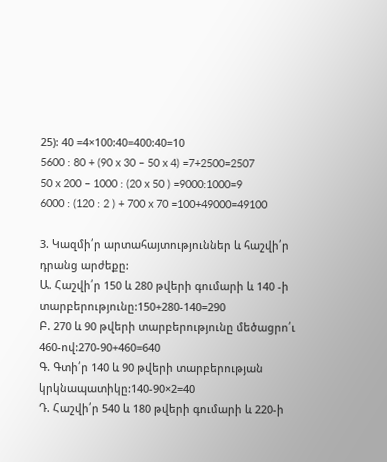25): 40 =4×100:40=400:40=10
5600 : 80 + (90 x 30 – 50 x 4) =7+2500=2507
50 x 200 – 1000 : (20 x 50 ) =9000:1000=9
6000 : (120 : 2 ) + 700 x 70 =100+49000=49100

3. Կազմի՛ր արտահայտություններ և հաշվի՛ր դրանց արժեքը:
Ա. Հաշվի՛ր 150 և 280 թվերի գումարի և 140 -ի տարբերությունը:150+280-140=290
Բ. 270 և 90 թվերի տարբերությունը մեծացրո՛ւ 460-ով:270-90+460=640
Գ. Գտի՛ր 140 և 90 թվերի տարբերության կրկնապատիկը:140-90×2=40
Դ. Հաշվի՛ր 540 և 180 թվերի գումարի և 220-ի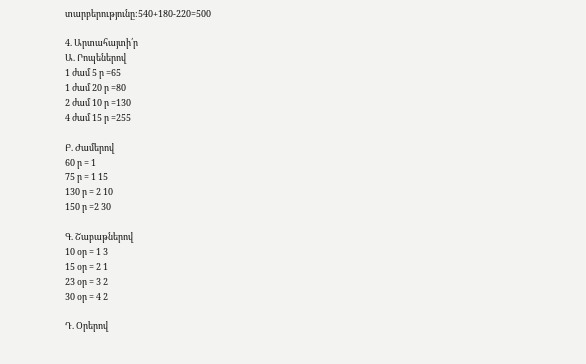տարբերությունը:540+180-220=500

4. Արտահայտի՛ր
Ա. Րոպեներով
1 ժամ 5 ր =65
1 ժամ 20 ր =80
2 ժամ 10 ր =130
4 ժամ 15 ր =255

Բ. Ժամերով
60 ր = 1
75 ր = 1 15
130 ր = 2 10
150 ր =2 30

Գ. Շաբաթներով
10 օր = 1 3
15 օր = 2 1
23 օր = 3 2
30 օր = 4 2

Դ. Օրերով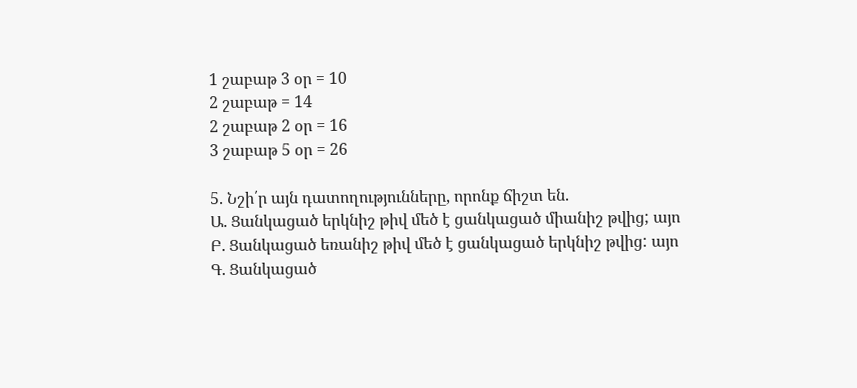1 շաբաթ 3 օր = 10
2 շաբաթ = 14
2 շաբաթ 2 օր = 16
3 շաբաթ 5 օր = 26

5. Նշի՛ր այն դատողությունները, որոնք ճիշտ են.
Ա. Ցանկացած երկնիշ թիվ մեծ է ցանկացած միանիշ թվից; այո
Բ. Ցանկացած եռանիշ թիվ մեծ է ցանկացած երկնիշ թվից: այո
Գ. Ցանկացած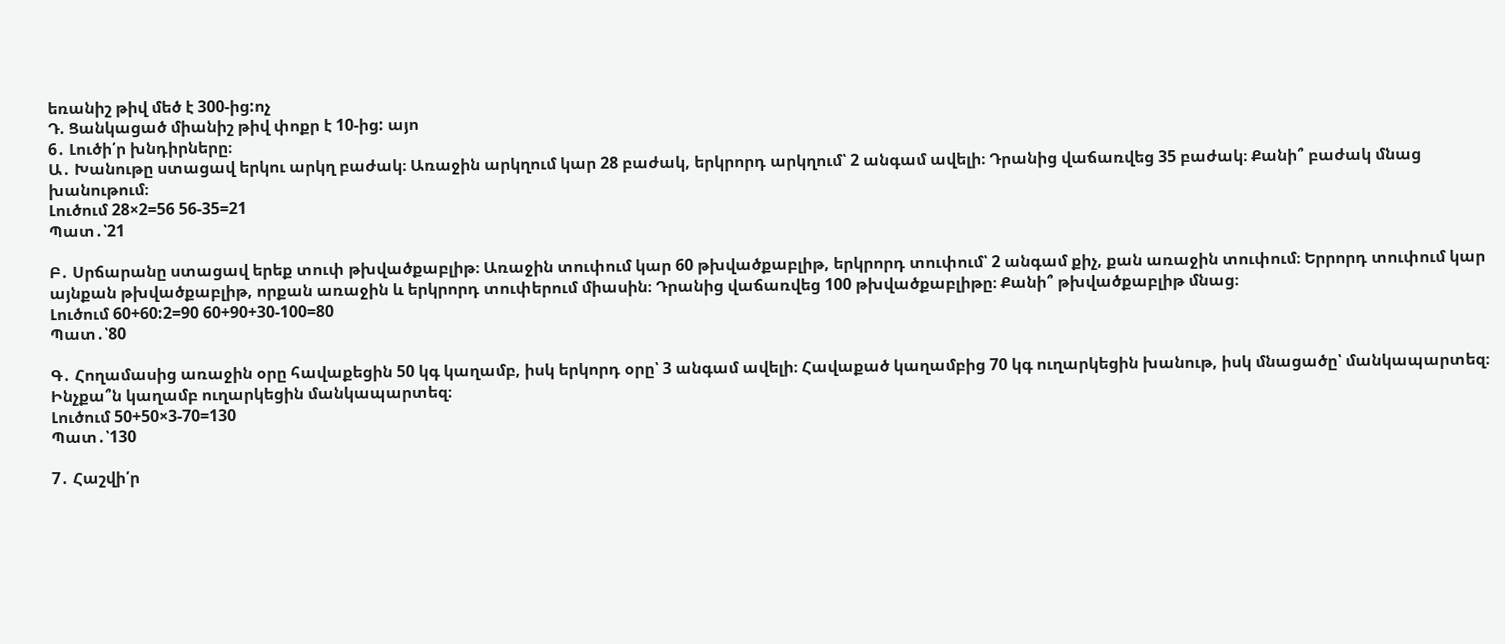եռանիշ թիվ մեծ է 300-ից:ոչ
Դ. Ցանկացած միանիշ թիվ փոքր է 10-ից: այո
6․ Լուծի՛ր խնդիրները։
Ա․ Խանութը ստացավ երկու արկղ բաժակ։ Առաջին արկղում կար 28 բաժակ, երկրորդ արկղում՝ 2 անգամ ավելի։ Դրանից վաճառվեց 35 բաժակ։ Քանի՞ բաժակ մնաց խանութում։
Լուծում 28×2=56 56-35=21
Պատ․՝21

Բ․ Սրճարանը ստացավ երեք տուփ թխվածքաբլիթ։ Առաջին տուփում կար 60 թխվածքաբլիթ, երկրորդ տուփում՝ 2 անգամ քիչ, քան առաջին տուփում։ Երրորդ տուփում կար այնքան թխվածքաբլիթ, որքան առաջին և երկրորդ տուփերում միասին։ Դրանից վաճառվեց 100 թխվածքաբլիթը։ Քանի՞ թխվածքաբլիթ մնաց։
Լուծում 60+60:2=90 60+90+30-100=80
Պատ․՝80

Գ․ Հողամասից առաջին օրը հավաքեցին 50 կգ կաղամբ, իսկ երկորդ օրը՝ 3 անգամ ավելի։ Հավաքած կաղամբից 70 կգ ուղարկեցին խանութ, իսկ մնացածը՝ մանկապարտեզ։ Ինչքա՞ն կաղամբ ուղարկեցին մանկապարտեզ։
Լուծում 50+50×3-70=130
Պատ․՝130

7․ Հաշվի՛ր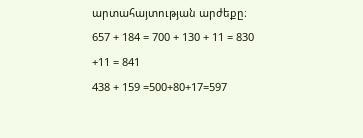արտահայտության արժեքը։
657 + 184 = 700 + 130 + 11 = 830 +11 = 841
438 + 159 =500+80+17=597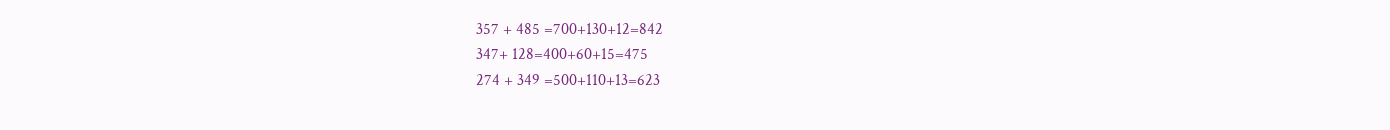357 + 485 =700+130+12=842
347+ 128=400+60+15=475
274 + 349 =500+110+13=623